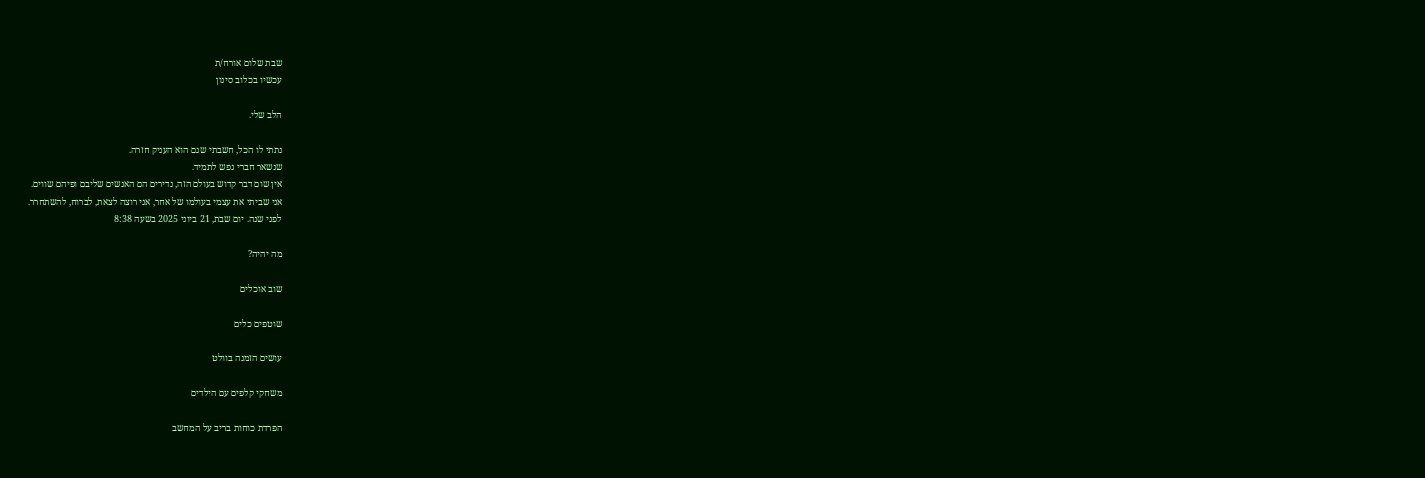שבת שלום אורח/ת
עכשיו בכלוב סינון

הלב שלי.

נתתי לו הכל, חשבתי שגם הוא העניק חזרה.
שנשאר חברי נפש לתמיד.
אין שום דבר קדוש בעולם הזה, נדירים הם האנשים שליבם ופיהם שווים.
אני שביתי את עצמי בעולמו של אחר, אני רוצה לצאת, לברוח, להשתחרר.
לפני שנה. יום שבת, 21 ביוני 2025 בשעה 8:38

מה יהיה?

שוב אוכלים

שוטפים כלים

עושים הזמנה בוולט

משחקי קלפים עם הילדים

הפרדת כוחות בריב על המחשב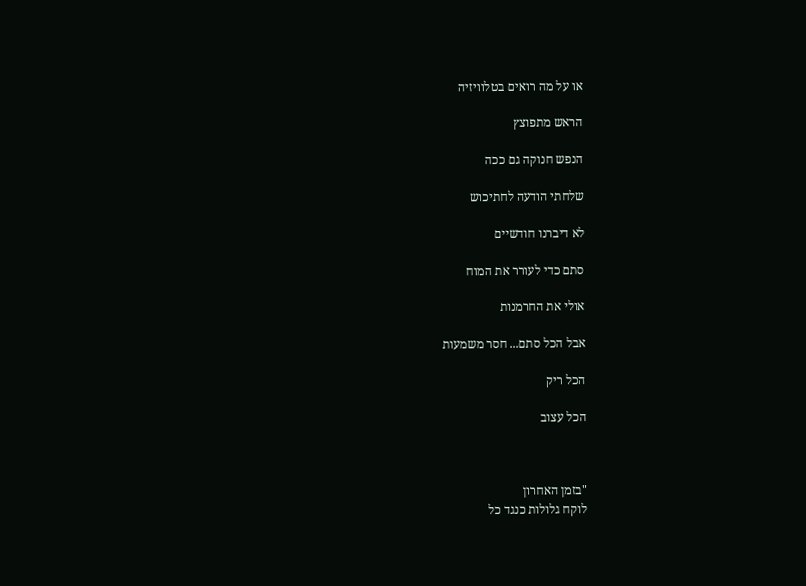או על מה רואים בטלוויזיה

הראש מתפוצץ

הנפש חנוקה גם ככה

שלחתי הודעה לחתיכוש

לא דיברנו חודשיים

סתם כדי לעורר את המוח

אולי את החרמנות

אבל הכל סתם... חסר משמעות

הכל ריק

הכל עצוב



"בזמן האחרון
לוקח גלולות כנגד כל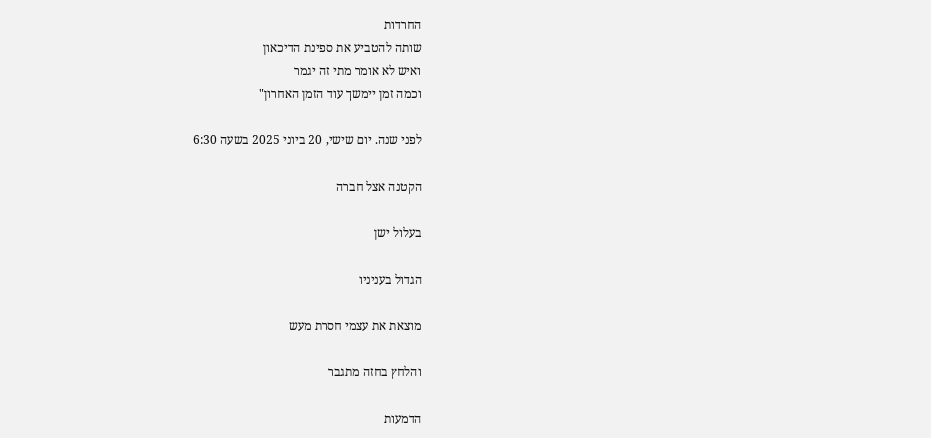החרדות
שותה להטביע את ספינת הדיכאון
ואיש לא אומר מתי זה יגמר
וכמה זמן יימשך עוד הזמן האחרון"

לפני שנה. יום שישי, 20 ביוני 2025 בשעה 6:30

הקטנה אצל חברה

בעלול ישן

הגדול בעניניו

מוצאת את עצמי חסרת מעש

והלחץ בחזה מתגבר

הדמעות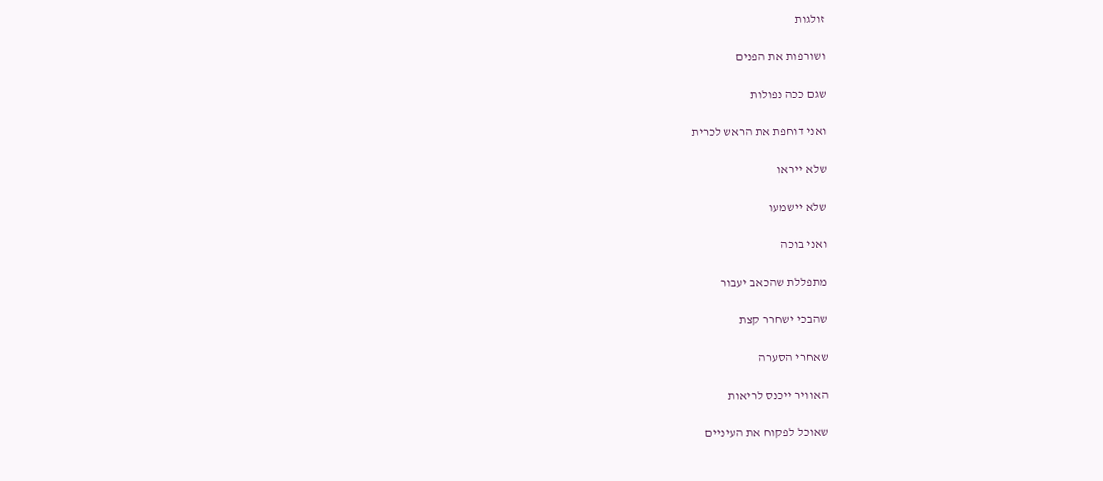זולגות

ושורפות את הפנים

שגם ככה נפולות

ואני דוחפת את הראש לכרית

שלא ייראו

שלא יישמעו

ואני בוכה

מתפללת שהכאב יעבור

שהבכי ישחרר קצת

שאחרי הסערה

האוויר ייכנס לריאות

שאוכל לפקוח את העיניים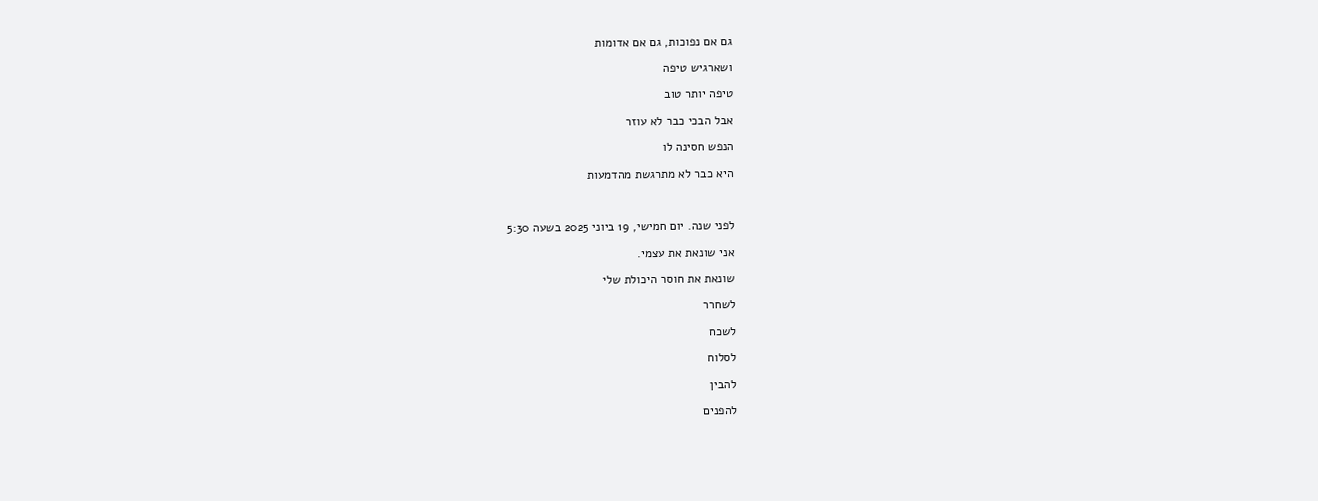גם אם נפוכות, גם אם אדומות

ושארגיש טיפה

טיפה יותר טוב

אבל הבכי כבר לא עוזר

הנפש חסינה לו

היא כבר לא מתרגשת מהדמעות



לפני שנה. יום חמישי, 19 ביוני 2025 בשעה 5:30

אני שונאת את עצמי.

שונאת את חוסר היכולת שלי

לשחרר

לשכח

לסלוח

להבין

להפנים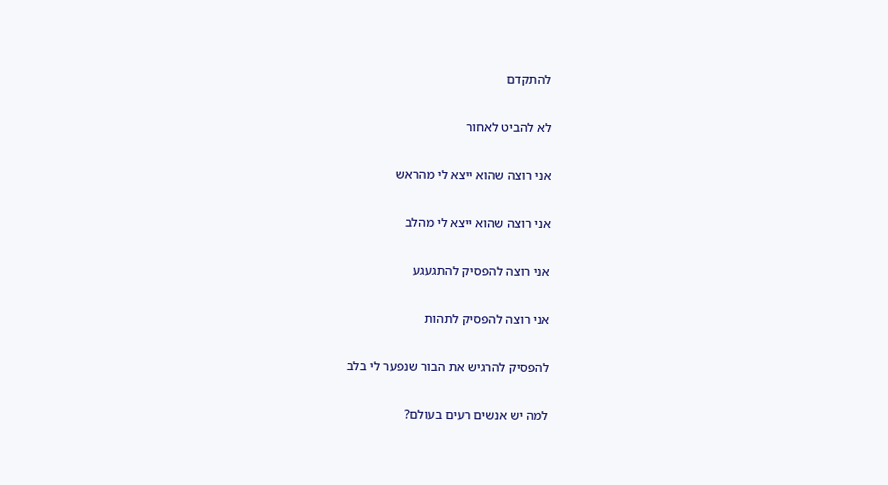להתקדם

לא להביט לאחור

אני רוצה שהוא ייצא לי מהראש

אני רוצה שהוא ייצא לי מהלב

אני רוצה להפסיק להתגעגע

אני רוצה להפסיק לתהות

להפסיק להרגיש את הבור שנפער לי בלב

למה יש אנשים רעים בעולם?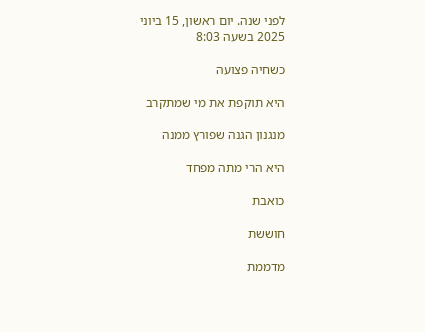לפני שנה. יום ראשון, 15 ביוני 2025 בשעה 8:03

כשחיה פצועה

היא תוקפת את מי שמתקרב

מנגנון הגנה שפורץ ממנה

היא הרי מתה מפחד

כואבת

חוששת

מדממת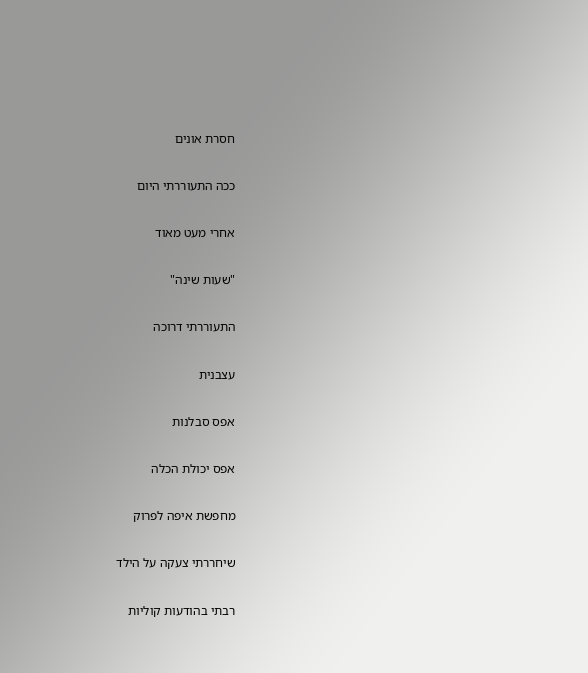חסרת אונים

ככה התעוררתי היום

אחרי מעט מאוד

"שעות שינה"

התעוררתי דרוכה

עצבנית

אפס סבלנות

אפס יכולת הכלה

מחפשת איפה לפרוק

שיחררתי צעקה על הילד

רבתי בהודעות קוליות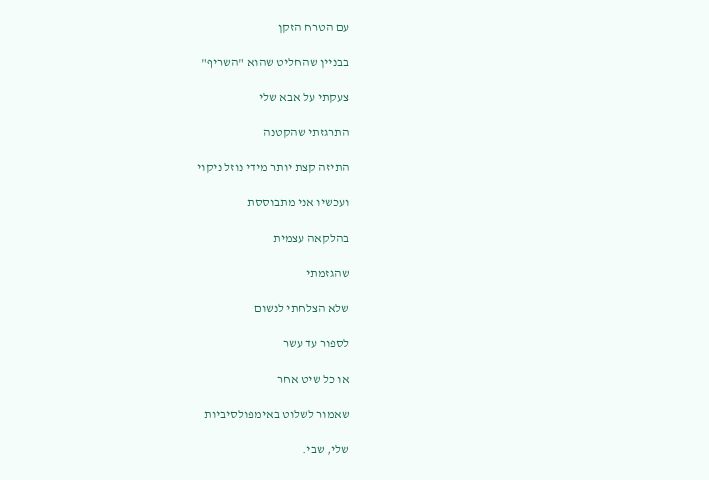עם הטרח הזקן

בבניין שהחליט שהוא "השריף"

צעקתי על אבא שלי

התרגזתי שהקטנה

התיזה קצת יותר מידי נוזל ניקוי

ועכשיו אני מתבוססת

בהלקאה עצמית

שהגזמתי

שלא הצלחתי לנשום

לספור עד עשר

או כל שיט אחר

שאמור לשלוט באימפולסיביות

שלי, שבי.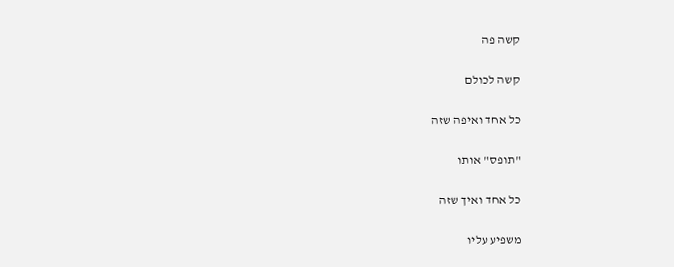קשה פה

קשה לכולם

כל אחד ואיפה שזה

"תופס" אותו

כל אחד ואיך שזה

משפיע עליו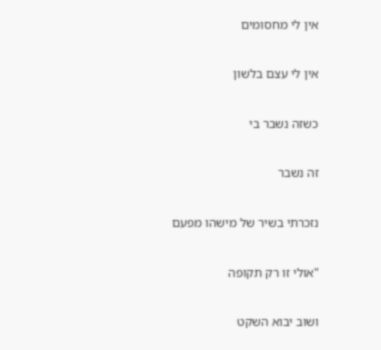אין לי מחסומים

אין לי עצם בלשון

כשזה נשבר בי

זה נשבר

נזכרתי בשיר של מישהו מפעם

"אולי זו רק תקופה

ושוב יבוא השקט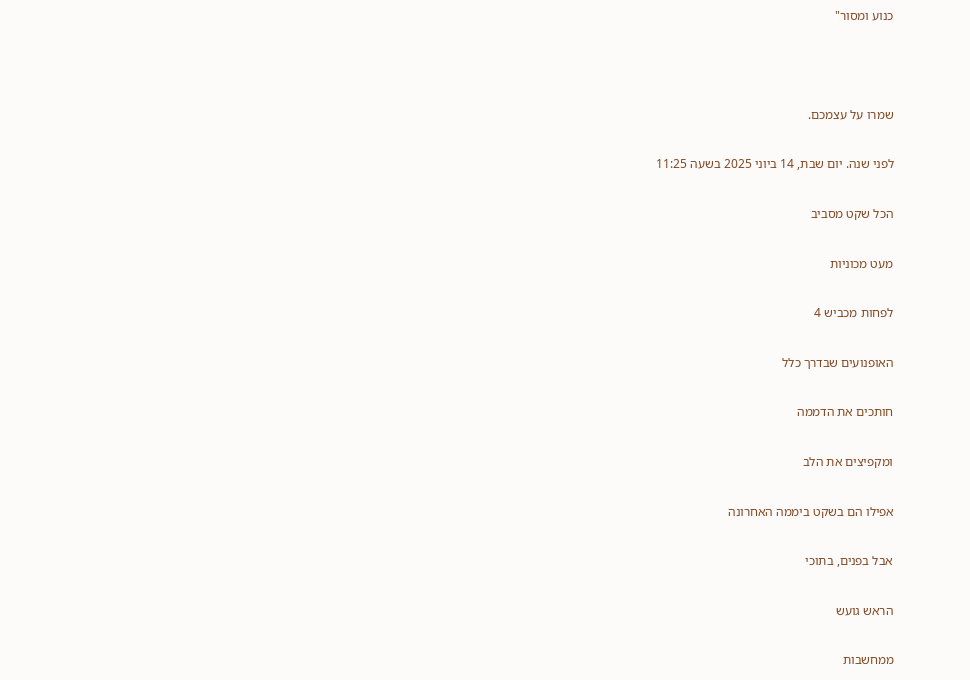כנוע ומסור"



שמרו על עצמכם.

לפני שנה. יום שבת, 14 ביוני 2025 בשעה 11:25

הכל שקט מסביב

מעט מכוניות

לפחות מכביש 4

האופנועים שבדרך כלל

חותכים את הדממה

ומקפיצים את הלב

אפילו הם בשקט ביממה האחרונה

אבל בפנים, בתוכי

הראש גועש

ממחשבות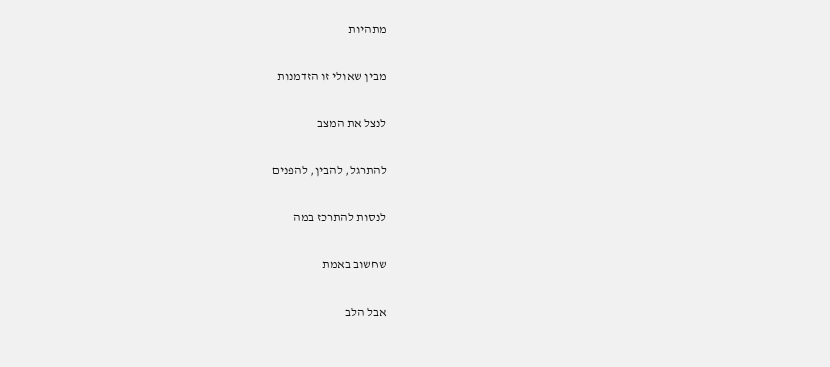מתהיות

מבין שאולי זו הזדמנות

לנצל את המצב

להתרגל, להבין, להפנים

לנסות להתרכז במה

שחשוב באמת

אבל הלב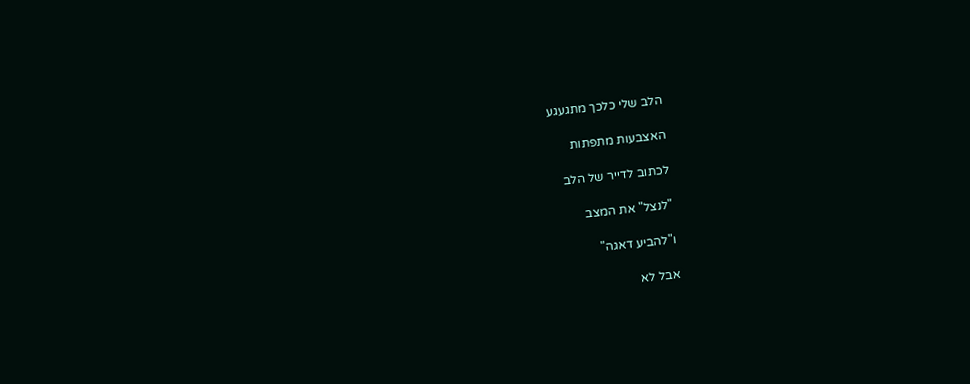הלב שלי כלכך מתגעגע

האצבעות מתפתות

לכתוב לדייר של הלב

"לנצל" את המצב

ו"להביע דאגה"

אבל לא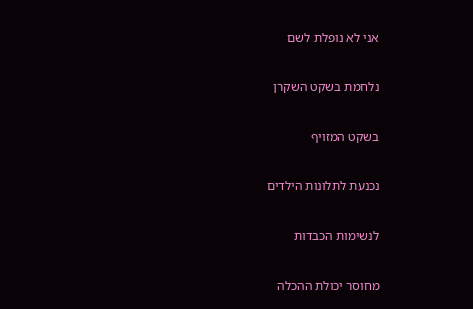אני לא נופלת לשם

נלחמת בשקט השקרן

בשקט המזויף

נכנעת לתלונות הילדים

לנשימות הכבדות

מחוסר יכולת ההכלה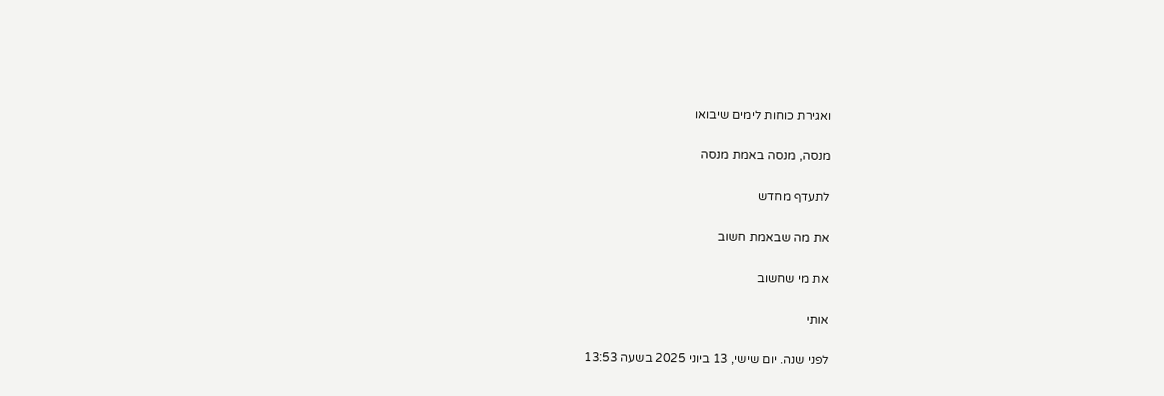ואגירת כוחות לימים שיבואו

מנסה, מנסה באמת מנסה

לתעדף מחדש

את מה שבאמת חשוב

את מי שחשוב

אותי

לפני שנה. יום שישי, 13 ביוני 2025 בשעה 13:53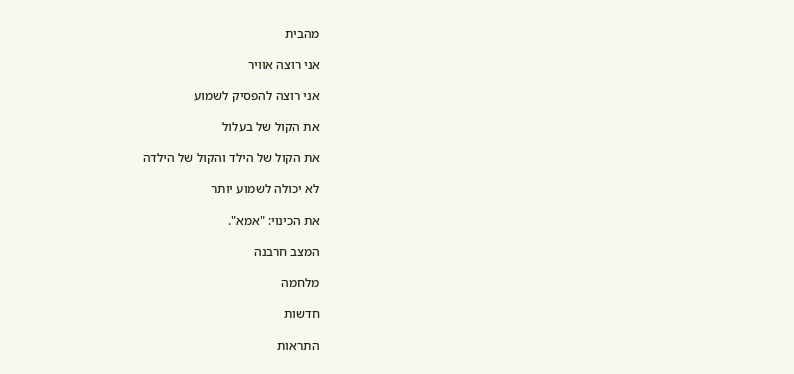מהבית

אני רוצה אוויר

אני רוצה להפסיק לשמוע

את הקול של בעלול

את הקול של הילד והקול של הילדה

לא יכולה לשמוע יותר

את הכינוי: "אמא".

המצב חרבנה

מלחמה

חדשות

התראות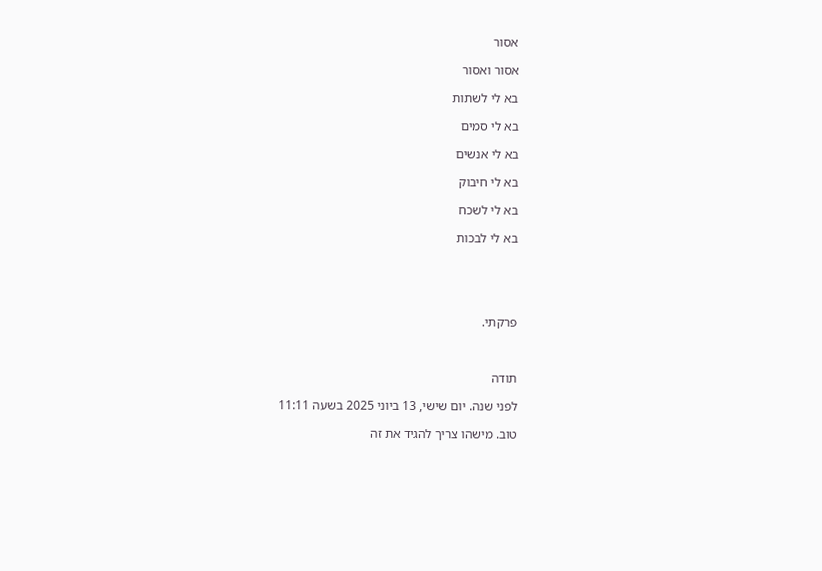אסור

אסור ואסור

בא לי לשתות

בא לי סמים

בא לי אנשים

בא לי חיבוק

בא לי לשכח

בא לי לבכות





פרקתי.



תודה

לפני שנה. יום שישי, 13 ביוני 2025 בשעה 11:11

טוב. מישהו צריך להגיד את זה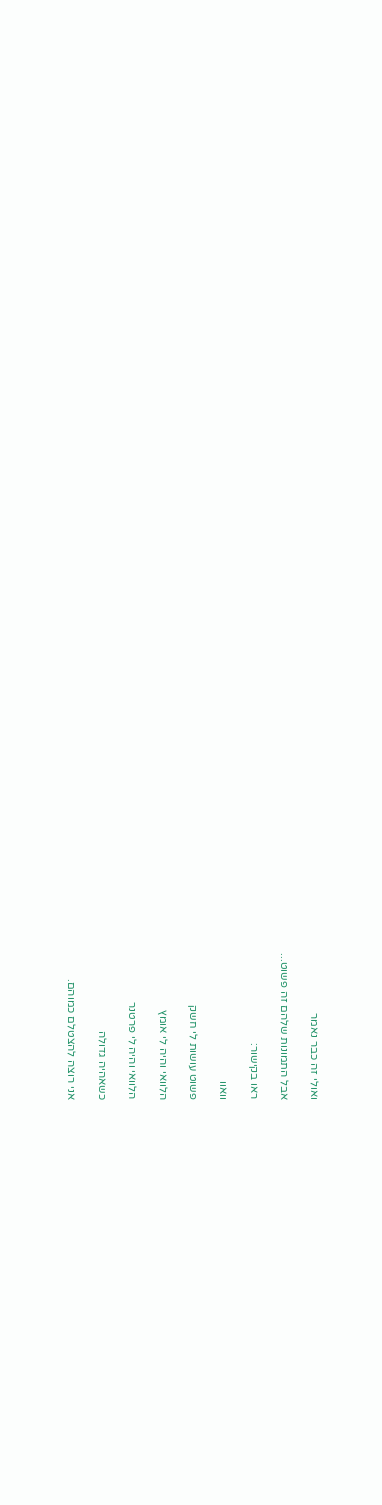ואולי זה כבר נאמר

אבל התמונות שלהם זה פשוט...

ראו בקישור:

וואוו

פשוט עושות לי חשק

הלוואי והיה לי אומץ

הלוואי והיה לי פרטנר

כשאהיה גדולה

אני רוצה להצטלם כמוהם.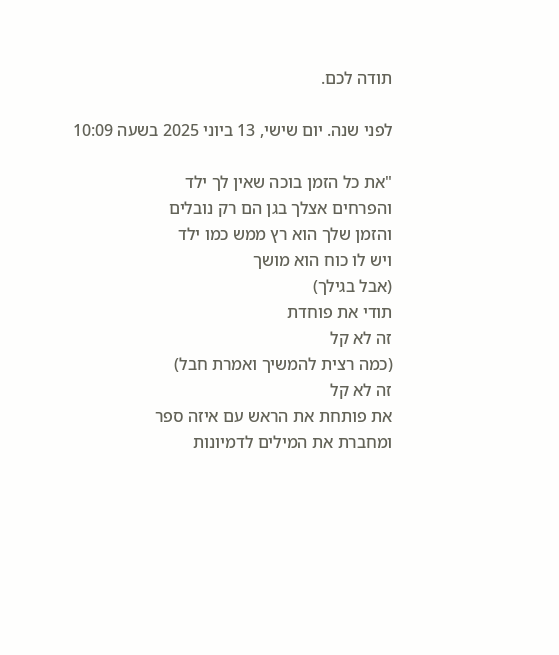תודה לכם.

לפני שנה. יום שישי, 13 ביוני 2025 בשעה 10:09

"את כל הזמן בוכה שאין לך ילד
והפרחים אצלך בגן הם רק נובלים
והזמן שלך הוא רץ ממש כמו ילד
ויש לו כוח הוא מושך
(אבל בגילך)
תודי את פוחדת
זה לא קל
(כמה רצית להמשיך ואמרת חבל)
זה לא קל
את פותחת את הראש עם איזה ספר
ומחברת את המילים לדמיונות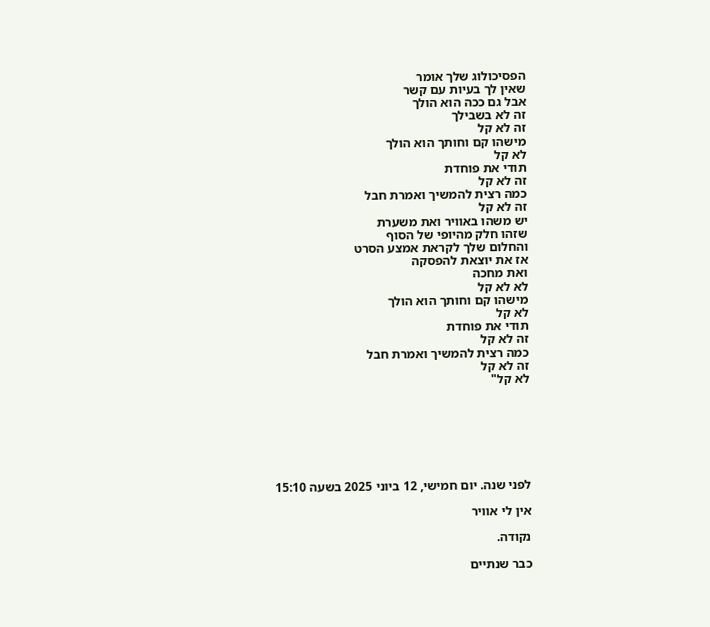הפסיכולוג שלך אומר
שאין לך בעיות עם קשר
אבל גם ככה הוא הולך
זה לא בשבילך
זה לא קל
מישהו קם וחותך הוא הולך
לא קל
תודי את פוחדת
זה לא קל
כמה רצית להמשיך ואמרת חבל
זה לא קל
יש משהו באוויר ואת משערת
שזהו חלק מהיופי של הסוף
והחלום שלך לקראת אמצע הסרט
אז את יוצאת להפסקה
ואת מחכה
לא לא קל
מישהו קם וחותך הוא הולך
לא קל
תודי את פוחדת
זה לא קל
כמה רצית להמשיך ואמרת חבל
זה לא קל
לא קל"







לפני שנה. יום חמישי, 12 ביוני 2025 בשעה 15:10

אין לי אוויר

נקודה.

כבר שנתיים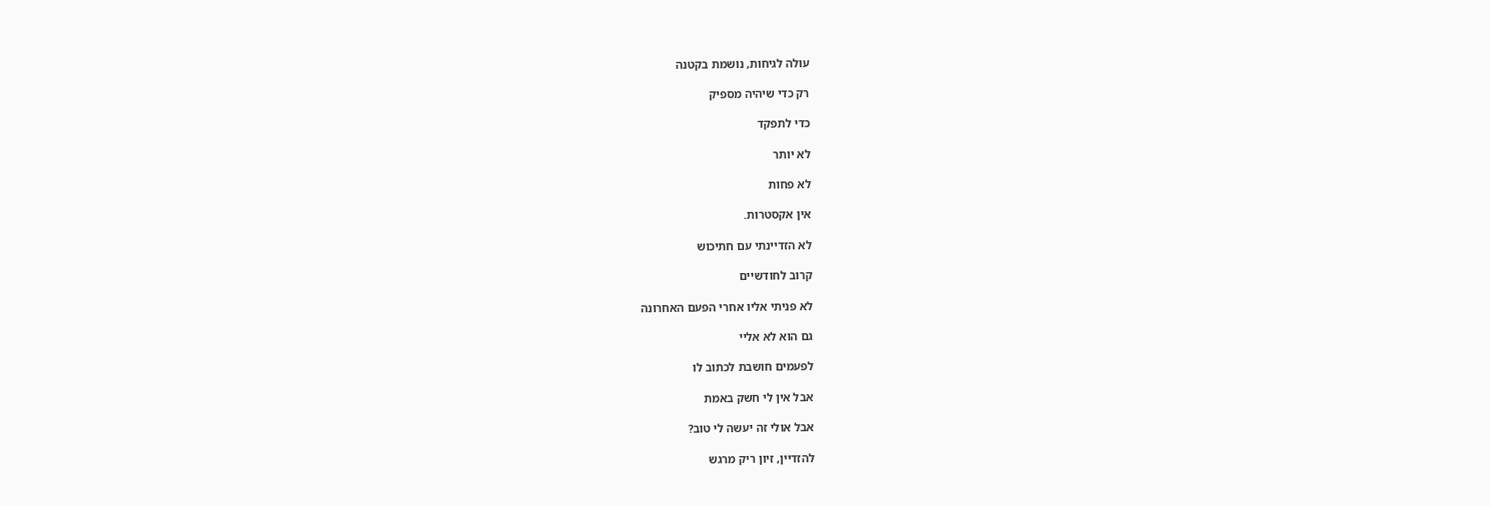עולה לגיחות, נושמת בקטנה

רק כדי שיהיה מספיק

כדי לתפקד

לא יותר

לא פחות

אין אקסטרות.

לא הזדיינתי עם חתיכוש

קרוב לחודשיים

לא פניתי אליו אחרי הפעם האחרונה

גם הוא לא אליי

לפעמים חושבת לכתוב לו

אבל אין לי חשק באמת

אבל אולי זה יעשה לי טוב?

להזדיין, זיון ריק מרגש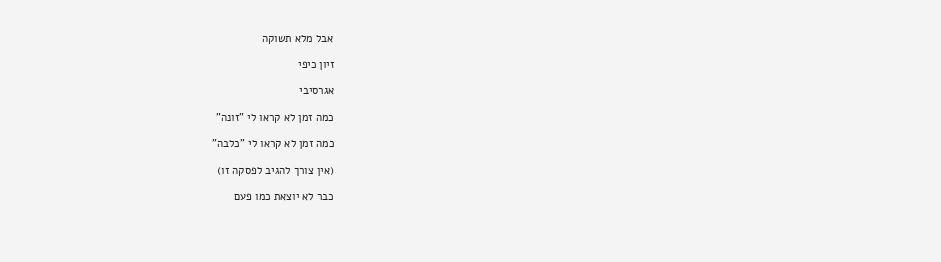אבל מלא תשוקה

זיון כיפי

אגרסיבי

כמה זמן לא קראו לי "זונה"

כמה זמן לא קראו לי "כלבה"

(אין צורך להגיב לפסקה זו)

כבר לא יוצאת כמו פעם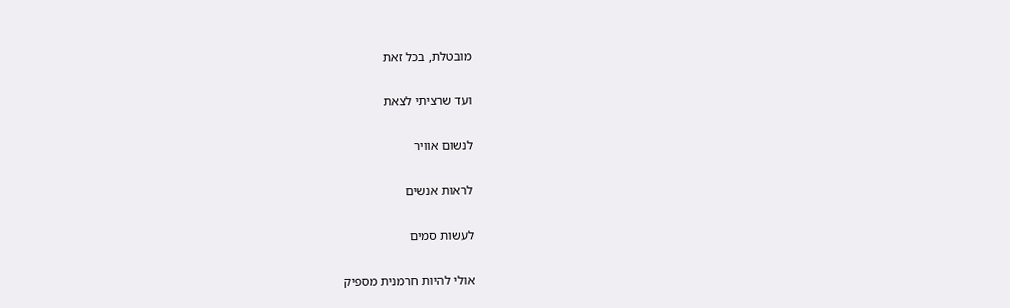מובטלת, בכל זאת

ועד שרציתי לצאת

לנשום אוויר

לראות אנשים

לעשות סמים

אולי להיות חרמנית מספיק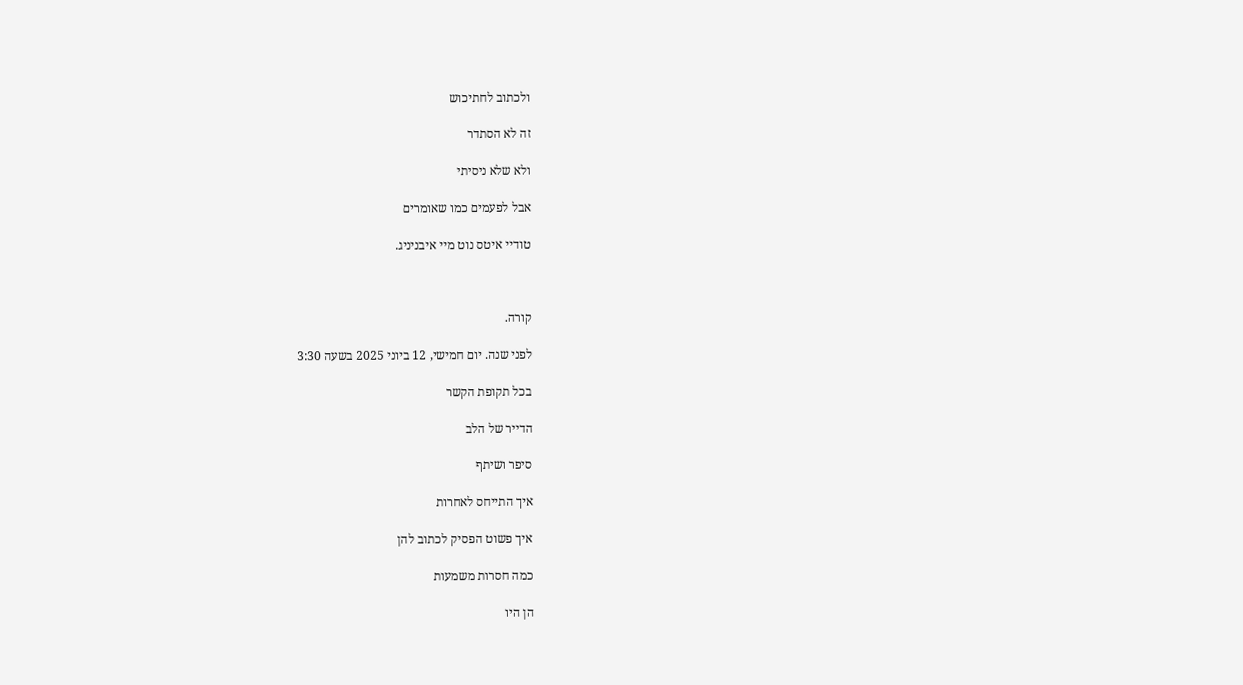ולכתוב לחתיכוש

זה לא הסתדר

ולא שלא ניסיתי

אבל לפעמים כמו שאומרים

טודיי איטס נוט מיי איבניניג.



קורה.

לפני שנה. יום חמישי, 12 ביוני 2025 בשעה 3:30

בכל תקופת הקשר

הדייר של הלב

סיפר ושיתף

איך התייחס לאחרות

איך פשוט הפסיק לכתוב להן

כמה חסרות משמעות

הן היו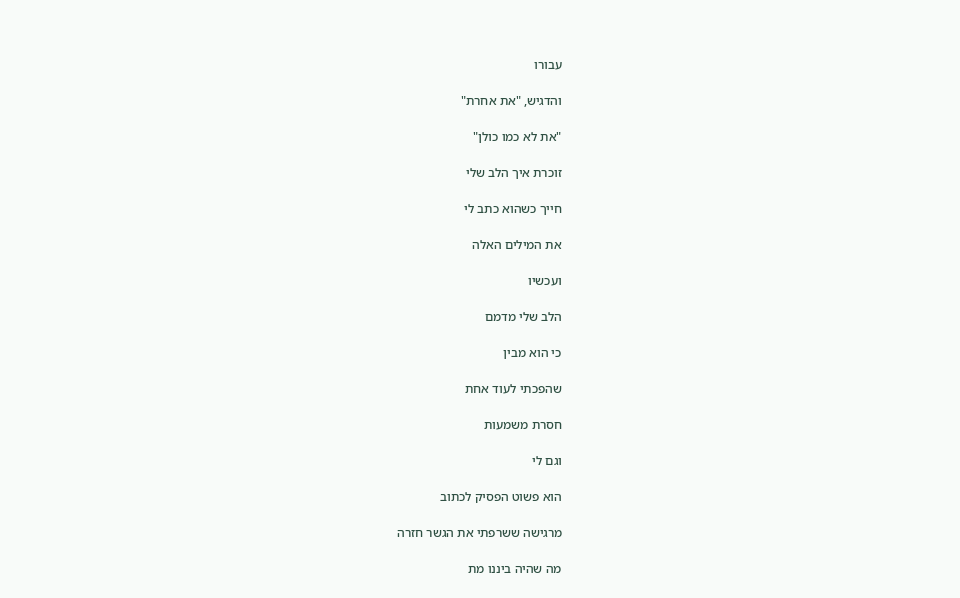עבורו

והדגיש, "את אחרת"

"את לא כמו כולן"

זוכרת איך הלב שלי

חייך כשהוא כתב לי

את המילים האלה

ועכשיו

הלב שלי מדמם

כי הוא מבין

שהפכתי לעוד אחת

חסרת משמעות

וגם לי

הוא פשוט הפסיק לכתוב

מרגישה ששרפתי את הגשר חזרה

מה שהיה ביננו מת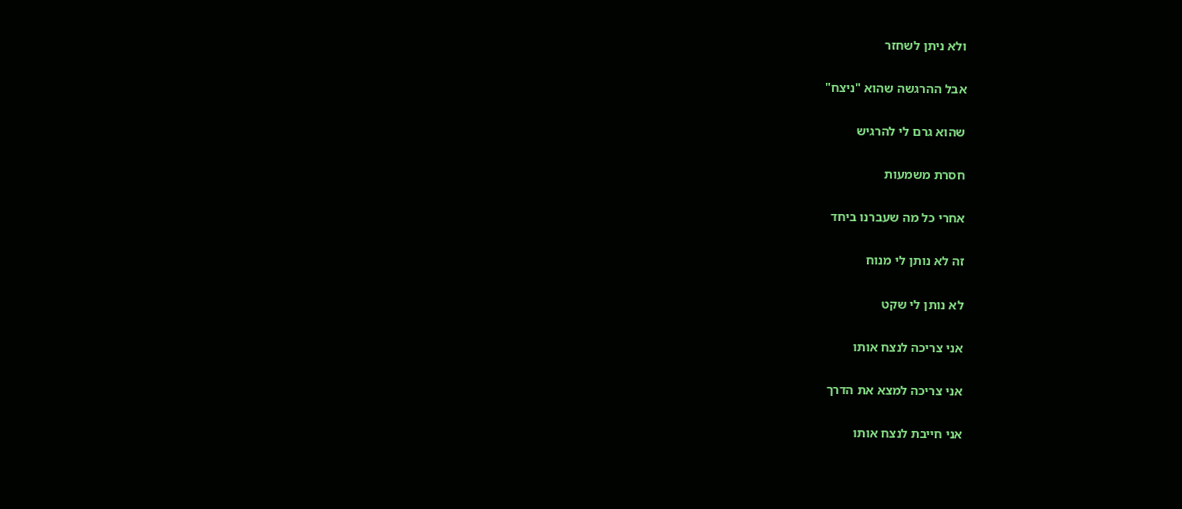ולא ניתן לשחזר

אבל ההרגשה שהוא "ניצח"

שהוא גרם לי להרגיש

חסרת משמעות

אחרי כל מה שעברנו ביחד

זה לא נותן לי מנוח

לא נותן לי שקט

אני צריכה לנצח אותו

אני צריכה למצא את הדרך

אני חייבת לנצח אותו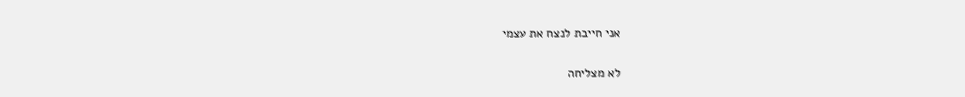אני חייבת לנצח את עצמי

לא מצליחה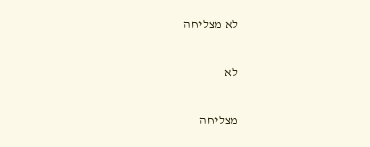לא מצליחה

לא

מצליחה